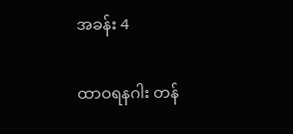အခန်း 4

ထာဝရနဂါး တန်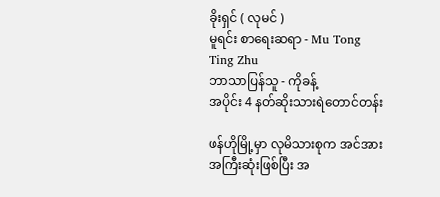ခိုးရှင် ( လုမင် )
မူရင်း စာရေးဆရာ - Mu Tong Ting Zhu
ဘာသာပြန်သူ - ကိုခန့်
အပိုင်း 4 နတ်ဆိုးသားရဲတောင်တန်း

ဖန်ဟိုမြို့မှာ လုမိသားစုက အင်အားအကြီးဆုံးဖြစ်ပြီး အ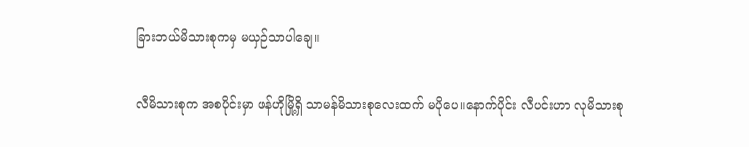ခြားဘယ်မိသားစုကမှ မယှဉ်သာပါချေ။

လီမိသားစုက အစပိုင်းမှာ ဖန်ဟိုမြို့ရှိ သာမန်မိသားစုလေးထက် မပိုပေ။နောက်ပိုင်း လီပင်းဟာ လုမိသားစု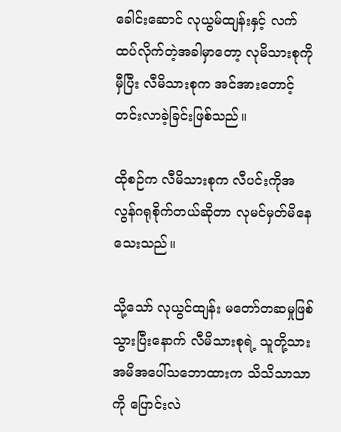ခေါင်းဆောင် လုယွမ်ထျန်းနှင့် လက်ထပ်လိုက်တဲ့အခါမှာတော့ လုမိသားစုကိုမှီပြီး လီမိသားစုက အင်အားတောင့်တင်းလာခဲ့ခြင်းဖြစ်သည်။

ထိုစဉ်က လီမိသားစုက လီပင်းကိုအလွန်ဂရုစိုက်တယ်ဆိုတာ လုမင်မှတ်မိနေသေးသည်။

သို့သော် လုယွင်ထျန်း မတော်တဆမှုဖြစ်သွားပြီးနောက် လီမိသားစုရဲ့ သူတို့သားအမိအပေါ်သဘောထားက သိသိသာသာကို ပြောင်းလဲ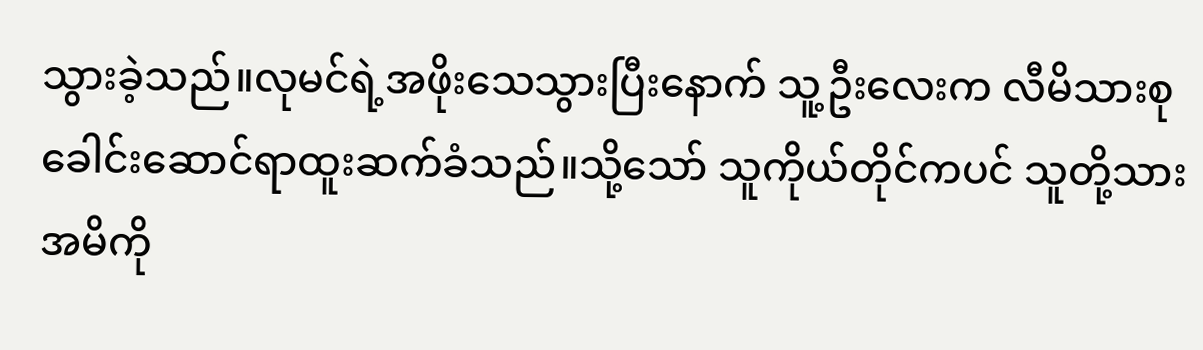သွားခဲ့သည်။လုမင်ရဲ့အဖိုးသေသွားပြီးနောက် သူ့ဦးလေးက လီမိသားစုခေါင်းဆောင်ရာထူးဆက်ခံသည်။သို့သော် သူကိုယ်တိုင်ကပင် သူတို့သားအမိကို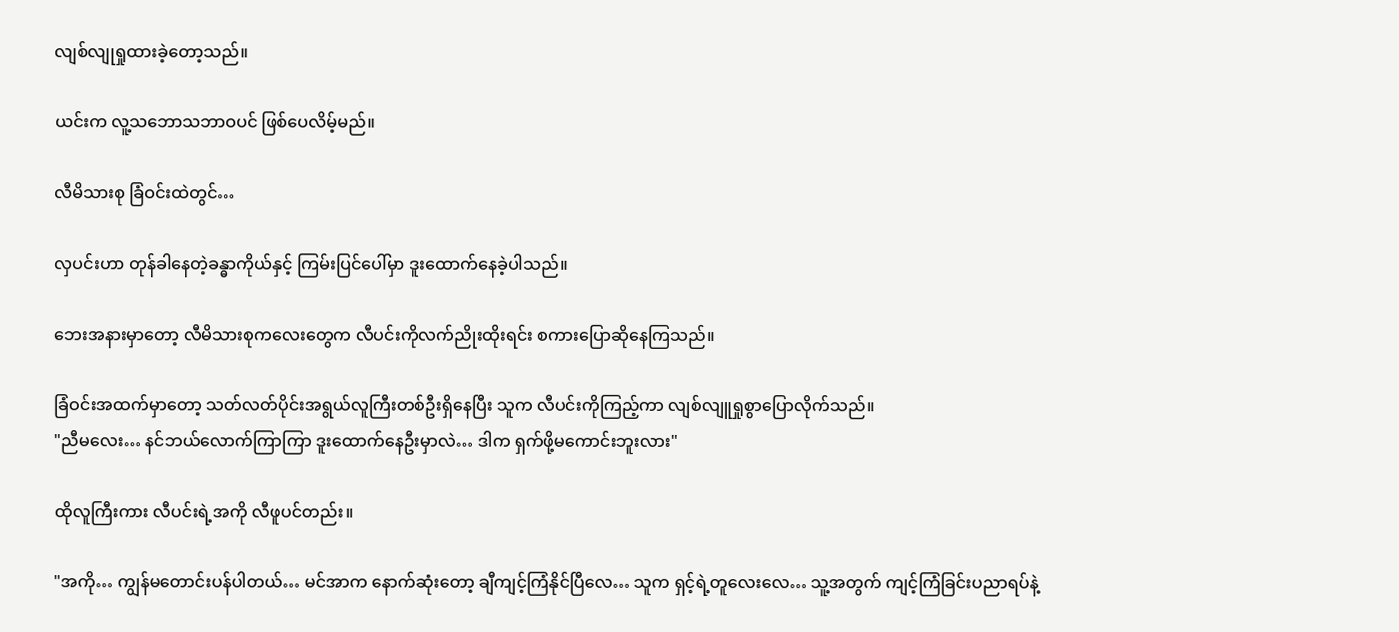လျစ်လျုရှုထားခဲ့တော့သည်။

ယင်းက လူ့သဘောသဘာဝပင် ဖြစ်ပေလိမ့်မည်။

လီမိသားစု ခြံဝင်းထဲတွင်…

လှပင်းဟာ တုန်ခါနေတဲ့ခန္ဓာကိုယ်နှင့် ကြမ်းပြင်ပေါ်မှာ ဒူးထောက်နေခဲ့ပါသည်။

ဘေးအနားမှာတော့ လီမိသားစုကလေးတွေက လီပင်းကိုလက်ညိုးထိုးရင်း စကားပြောဆိုနေကြသည်။

ခြံဝင်းအထက်မှာတော့ သတ်လတ်ပိုင်းအရွယ်လူကြီးတစ်ဦးရှိနေပြီး သူက လီပင်းကိုကြည့်ကာ လျစ်လျူရှုစွာပြောလိုက်သည်။
"ညီမလေး… နင်ဘယ်လောက်ကြာကြာ ဒူးထောက်နေဦးမှာလဲ… ဒါက ရှက်ဖို့မကောင်းဘူးလား"

ထိုလူကြီးကား လီပင်းရဲ့အကို လီဖူပင်တည်း။

"အကို… ကျွန်မတောင်းပန်ပါတယ်… မင်အာက နောက်ဆုံးတော့ ချီကျင့်ကြံနိုင်ပြီလေ… သူက ရှင့်ရဲ့တူလေးလေ… သူ့အတွက် ကျင့်ကြံခြင်းပညာရပ်နဲ့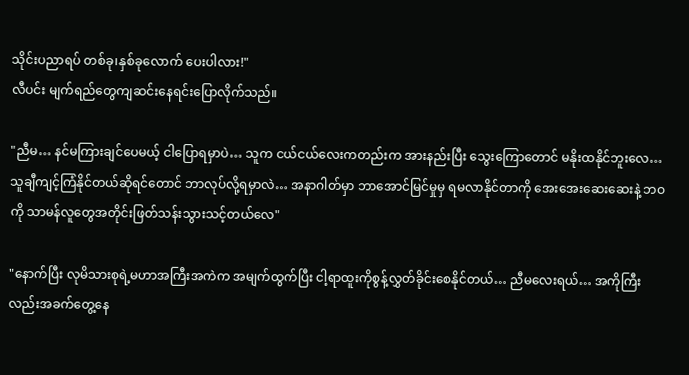သိုင်းပညာရပ် တစ်ခု၊နှစ်ခုလောက် ပေးပါ‌လား!"
လီပင်း မျက်ရည်တွေကျဆင်းနေရင်းပြောလိုက်သည်။

"ညီမ… နင်မကြားချင်ပေမယ့် ငါပြောရမှာပဲ… သူက ငယ်ငယ်လေးကတည်းက အားနည်းပြီး သွေးကြောတောင် မနိုးထနိုင်ဘူးလေ… သူချီကျင့်ကြံနိုင်တယ်ဆိုရင်တောင် ဘာလုပ်လို့ရမှာလဲ… အနာဂါတ်မှာ ဘာအောင်မြင်မှုမှ ရမလာနိုင်တာကို အေးအေး‌ဆေးဆေးနဲ့ ဘဝကို သာမန်လူတွေအတိုင်းဖြတ်သန်းသွားသင့်တယ်လေ"

"နောက်ပြီး လုမိသားစုရဲ့မဟာအကြီးအကဲက အမျက်ထွက်ပြီး ငါ့ရာထူးကိုစွန့်လွှတ်ခိုင်းစေနိုင်တယ်… ညီမလေးရယ်… အကိုကြီးလည်းအခက်တွေ့နေ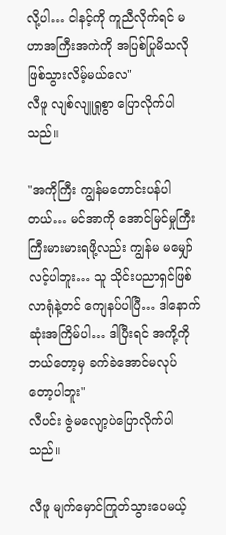လို့ပါ… ငါနင့်ကို ကူညီလိုက်ရင် မဟာအကြီးအကဲကို အပြစ်ပြုမိသလိုဖြစ်သွားလိမ့်မယ်လေ"
လီဖူ လျစ်လျူရှုစွာ ပြောလိုက်ပါသည်။

"အကိုကြီး ကျွန်မတောင်းပန်ပါတယ်… မင်အာကို အောင်မြင်မှုကြီးကြီးမားမားရဖို့လည်း ကျွန်မ မမျှော်လင့်ပါဘူး… သူ သိုင်းပညာရှင်ဖြစ်လာရုံနဲ့တင် ကျေနပ်ပါပြီ… ဒါနောက်ဆုံးအကြိမ်ပါ… ဒါပြီးရင် အကို့ကိုဘယ်တော့မှ ခက်ခဲအောင်မလုပ်တော့ပါဘူး"
လီပင်း ဇွဲမလျော့ပဲပြောလိုက်ပါသည်။

လီဖူ မျက်မှောင်ကြုတ်သွားပေမယ့်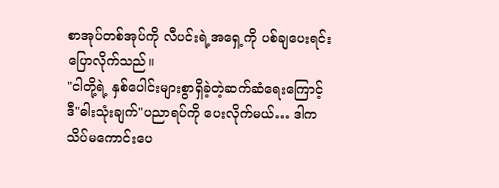စာအုပ်တစ်အုပ်ကို လီပင်းရဲ့အရှေ့ကို ပစ်ချပေးရင်း ပြောလိုက်သည်။
"ငါတို့ရဲ့ နှစ်ပေါင်းများစွာရှိခဲ့တဲ့ဆက်ဆံရေးကြောင့် ဒီ"ဓါးသုံးချက်"ပညာရပ်ကို ပေးလိုက်မယ်… ဒါက သိပ်မကောင်းပေ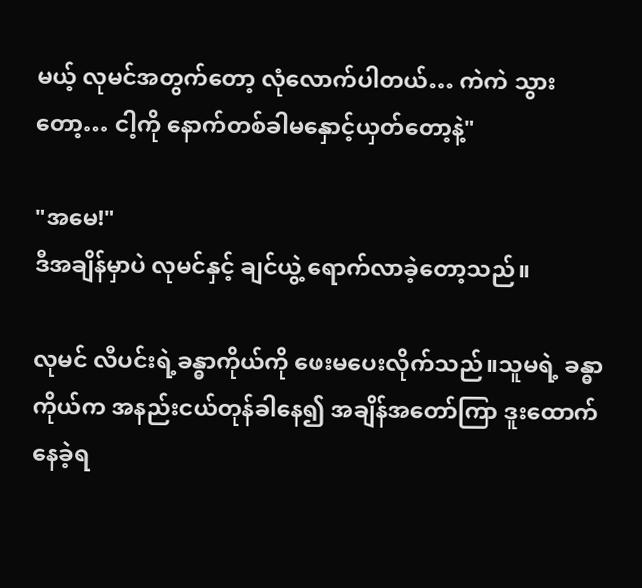မယ့် လုမင်အတွက်တော့ လုံလောက်ပါတယ်… ကဲကဲ သွားတော့… ငါ့ကို နောက်တစ်ခါမနှောင့်ယှတ်တော့နဲ့"

"အမေ!"
ဒီအချိန်မှာပဲ လုမင်နှင့် ချင်ယွဲ့ ရောက်လာခဲ့တော့သည်။

လုမင် လီပင်းရဲ့ခန္ဓာကိုယ်ကို ဖေးမပေးလိုက်သည်။သူမရဲ့ ခန္ဓာကိုယ်က အနည်းငယ်တုန်ခါနေ၍ အချိန်အတော်ကြာ ဒူးထောက်နေခဲ့ရ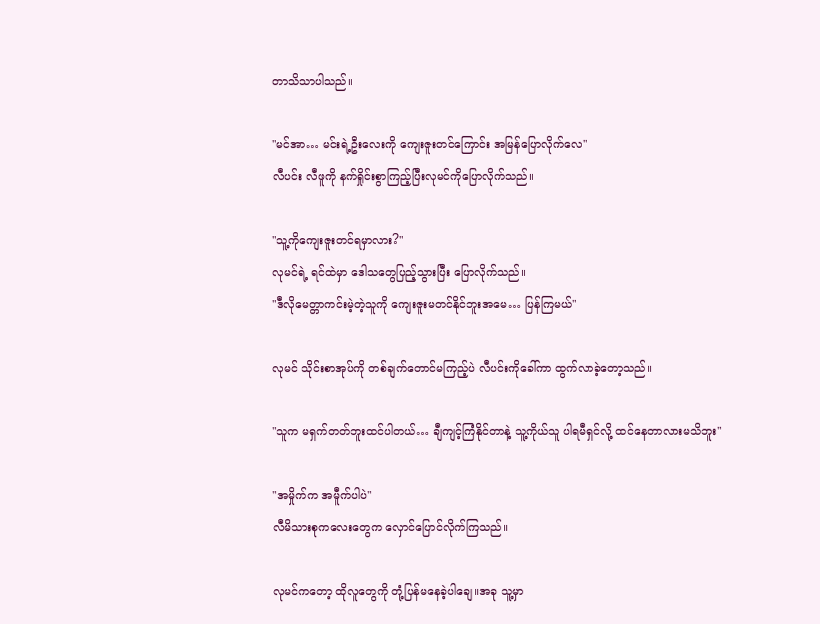တာသိသာပါသည်။

"မင်အာ… မင်းရဲ့ဦးလေးကို ကျေးဇူးတင်ကြောင်း အမြန်ပြောလိုက်လေ"
လီပင်း လီဖူကို နက်ရှိုင်းစွာကြည့်ပြီးလုမင်ကိုပြောလိုက်သည်။

"သူ့ကိုကျေးဇူးတင်ရမှာလား?"
လုမင်ရဲ့ ရင်ထဲမှာ ဒေါသတွေပြည့်သွားပြီး ပြောလိုက်သည်။
"ဒီလိုမေတ္တာကင်းမဲ့တဲ့သူကို ကျေးဇူးမတင်နိုင်ဘူးအမေ… ပြန်ကြမယ်"

လုမင် သိုင်းစာအုပ်ကို တစ်ချက်တောင်မကြည့်ပဲ လီပင်းကိုခေါ်ကာ ထွက်လာခဲ့တော့သည်။

"သူက မရှက်တတ်ဘူးထင်ပါတယ်… ချီကျင့်ကြံနိုင်တာနဲ့ သူ့ကိုယ်သူ ပါရမီရှင်လို့ ထင်နေတာလားမသိဘူး"

"အမှိုက်က အမီူက်ပါပဲ"
လီမိသားစုကလေးတွေက လှောင်ပြောင်လိုက်ကြသည်။

လုမင်ကတော့ ထိုလူတွေကို တုံ့ပြန်မနေခဲ့ပါချေ။အခု သူ့မှာ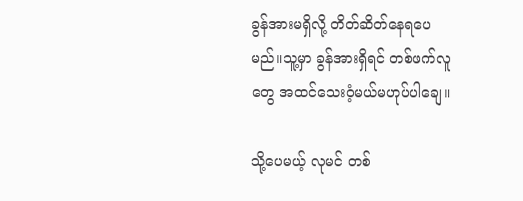ခွန်အားမရှိလို့ တိတ်ဆိတ်နေရပေမည်။သူ့မှာ ခွန်အားရှိရင် တစ်ဖက်လူတွေ အထင်သေးဝံ့မယ်မဟုပ်ပါချေ။

သို့ပေမယ့် လုမင် တစ်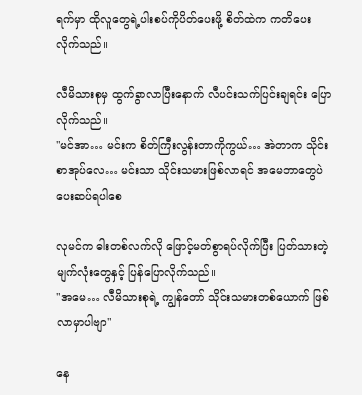ရက်မှာ ထိုလူတွေရဲ့ပါးစပ်ကိုပိတ်ပေးဖို့ စိတ်ထဲက ကတိပေးလိုက်သည်။

လီမိသားစုမှ ထွက်ခွာလာပြီးနောက် လီပင်းသက်ပြင်းချရင်း ပြောလိုက်သည်။
"မင်အာ… မင်းက စိတ်ကြီးလွန်းတာကိုကွယ်… အဲတာက သိုင်းစာအုပ်လေ… မင်းသာ သိုင်းသမားဖြစ်လာရင် အမေဘာတွေပဲပေးဆပ်ရပါစေ

လုမင်က ဓါးတစ်လက်လို ဖြောင့်မတ်စွာရပ်လိုက်ပြီး ပြတ်သားတဲ့မျက်လုံးတွေနှင့် ပြန်ပြောလိုက်သည်။
"အမေ… လီမိသားစုရဲ့ ကျွန်တော် သိုင်းသမားတစ်ယောက် ဖြစ်လာမှာပါဗျာ"

နေ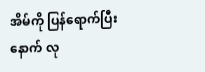အိမ်ကို ပြန်ရောက်ပြီးနောက် လု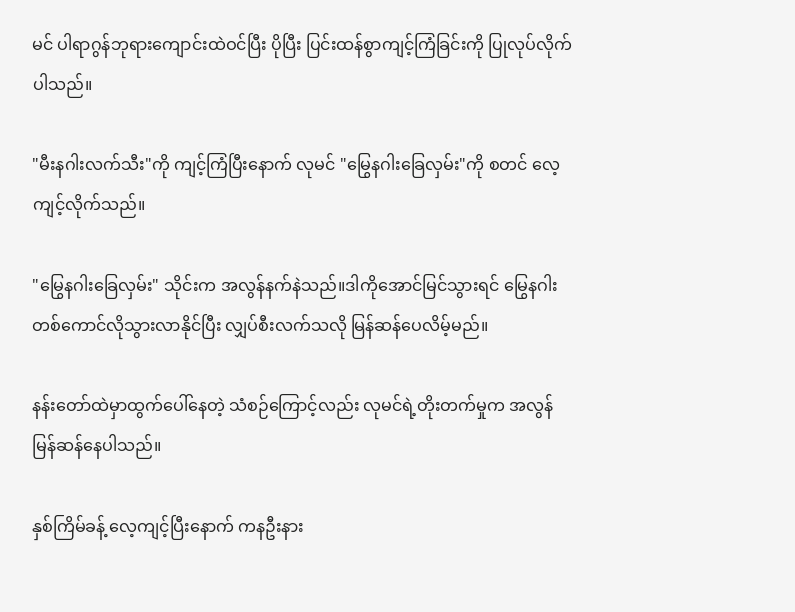မင် ပါရာဂွန်ဘုရားကျောင်းထဲဝင်ပြီး ပိုပြီး ပြင်းထန်စွာကျင့်ကြံခြင်းကို ပြုလုပ်လိုက်ပါသည်။

"မီးနဂါးလက်သီး"ကို ကျင့်ကြံပြီးနောက် လုမင် "မြွေနဂါးခြေလှမ်း"ကို စတင် လေ့ကျင့်လိုက်သည်။

"မြွေနဂါးခြေလှမ်း" သိုင်းက အလွန်နက်နဲသည်။ဒါကိုအောင်မြင်သွားရင် မြွေနဂါးတစ်ကောင်လိုသွားလာနိုင်ပြီး လျှပ်စီးလက်သလို မြန်ဆန်ပေလိမ့်မည်။

နန်းတော်ထဲမှာထွက်ပေါ်နေတဲ့ သံစဉ်ကြောင့်လည်း လုမင်ရဲ့တိုးတက်မှုက အလွန်မြန်ဆန်နေပါသည်။

နှစ်ကြိမ်ခန့် လေ့ကျင့်ပြီးနောက် ကနဦးနား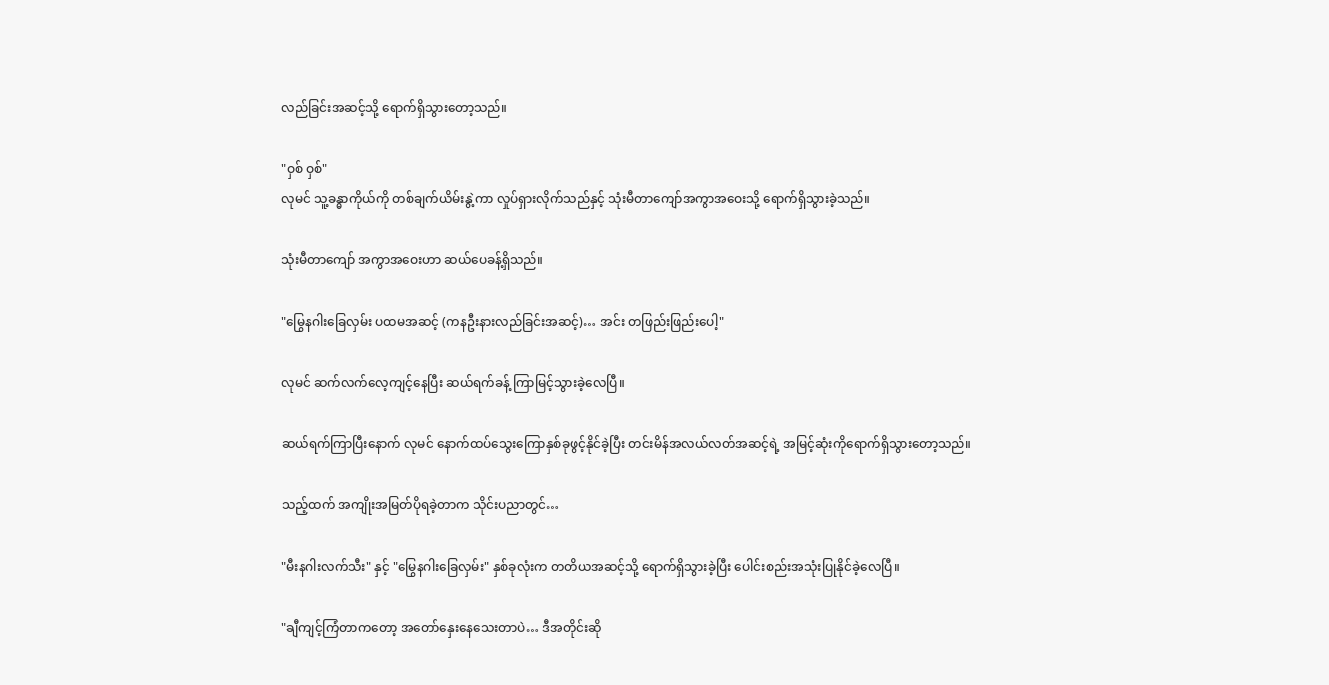လည်ခြင်းအဆင့်သို့ ရောက်ရှိသွားတော့သည်။

"ဝှစ် ဝှစ်"
လုမင် သူ့ခန္ဓာကိုယ်ကို တစ်ချက်ယိမ်းနွဲ့ကာ လှုပ်ရှားလိုက်သည်နှင့် သုံးမီတာကျော်အကွာအဝေးသို့ ရောက်ရှိသွားခဲ့သည်။

သုံးမီတာကျော် အကွာအဝေးဟာ ဆယ်‌ပေခန့်ရှိသည်။

"မြွေနဂါးခြေလှမ်း ပထမအဆင့် (ကနဦးနားလည်ခြင်းအဆင့်)… အင်း တဖြည်းဖြည်းပေါ့"

လုမင် ဆက်လက်လေ့ကျင့်နေပြီး ဆယ်ရက်ခန့် ကြာမြင့်သွားခဲ့လေပြီ။

ဆယ်ရက်ကြာပြီးနောက် လုမင် ‌နောက်ထပ်သွေးကြောနှစ်ခုဖွင့်နိုင်ခဲ့ပြီး တင်းမိန်အလယ်လတ်အဆင့်ရဲ့ အမြင့်ဆုံးကိုရောက်ရှိသွားတော့သည်။

သည့်ထက် အကျိုးအမြတ်ပိုရခဲ့တာက သိုင်းပညာတွင်…

"မီးနဂါးလက်သီး" နှင့် ‌"မြွေနဂါးခြေလှမ်း" နှစ်ခုလုံးက တတိယအဆင့်သို့ ရောက်ရှိသွားခဲ့ပြီး ပေါင်းစည်းအသုံးပြုနိုင်ခဲ့လေပြီ။

"ချီကျင့်ကြံတာကတော့ အတော်နှေးနေသေးတာပဲ… ဒီအတိုင်းဆို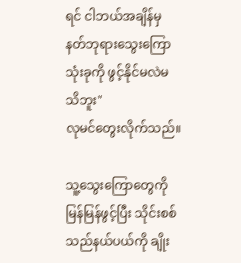ရင် ငါဘယ်အချိန်မှ နတ်ဘုရားသွေးကြောသုံးခုကို ဖွင့်နိုင်မလဲမသိဘူး"
လုမင်တွေးလိုက်သည်။

သူ့သွေးကြောတွေကို မြန်မြန်ဖွင့်ပြီး သိုင်းစစ်သည်နယ်ပယ်ကို ချိုး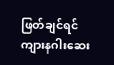ဖြတ်ချင်ရင် ကျားနဂါးဆေး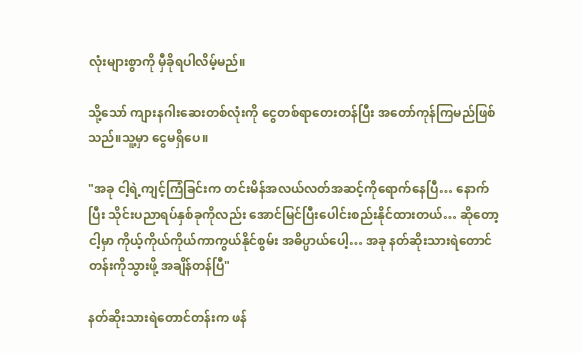လုံးများစွာကို မှီခိုရပါလိမ့်မည်။

သို့သော် ကျားနဂါးဆေးတစ်လုံးကို ငွေတစ်ရာတေးတန်ပြီး အတော်ကုန်ကြမည်ဖြစ်သည်။သူ့မှာ ငွေမရှိပေ။

"အခု ငါ့ရဲ့ကျင့်ကြံခြင်းက တင်းမိန်အလယ်လတ်အဆင့်ကိုရောက်နေပြီ… နောက်ပြီး သိုင်းပညာရပ်နှစ်ခုကိုလည်း အောင်မြင်ပြီးပေါင်းစည်းနိုင်ထားတယ်… ဆိုတော့ ငါ့မှာ ကိုယ့်ကိုယ်ကိုယ်ကာကွယ်နိုင်စွမ်း အဓိပ္ပာယ်ပေါ့… အခု နတ်ဆိုးသားရဲတောင်တန်းကိုသွားဖို့ အချိန်တန်ပြီ"

နတ်ဆိုးသားရဲတောင်တန်းက ဖန်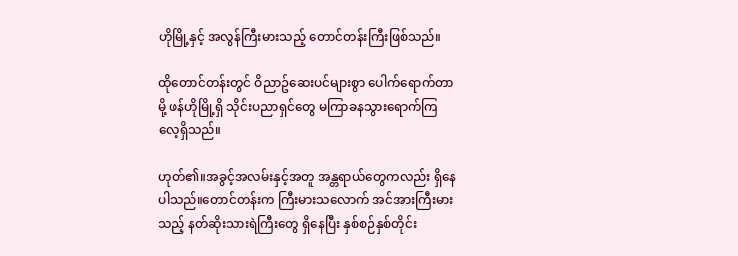ဟိုမြို့နှင့် အလွန်ကြီးမားသည့် တောင်တန်းကြီးဖြစ်သည်။

ထိုတောင်တန်းတွင် ဝိညာဥ်ဆေးပင်များစွာ‌ ပေါက်ရောက်တာမို့ ဖန်ဟိုမြို့ရှိ သိုင်းပညာရှင်တွေ မကြာခနသွားရောက်ကြလေ့ရှိသည်။

ဟုတ်၏။အခွင့်အလမ်းနှင့်အတူ အန္တရာယ်တွေကလည်း ရှိနေပါသည်။တောင်တန်းက ကြီးမားသလောက် အင်အားကြီးမားသည့် နတ်ဆိုးသားရဲကြီးတွေ ရှိနေပြီး နှစ်စဉ်နှစ်တိုင်း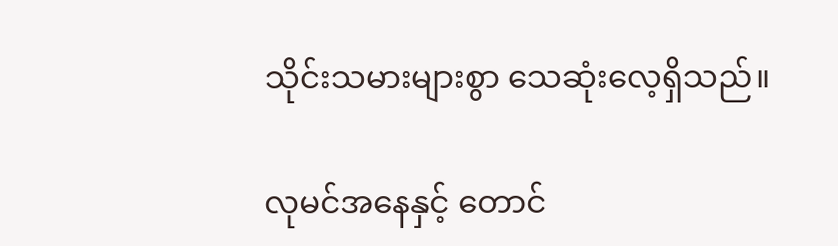သိုင်းသမားများစွာ သေဆုံးလေ့ရှိသည်။

လုမင်အနေနှင့် တောင်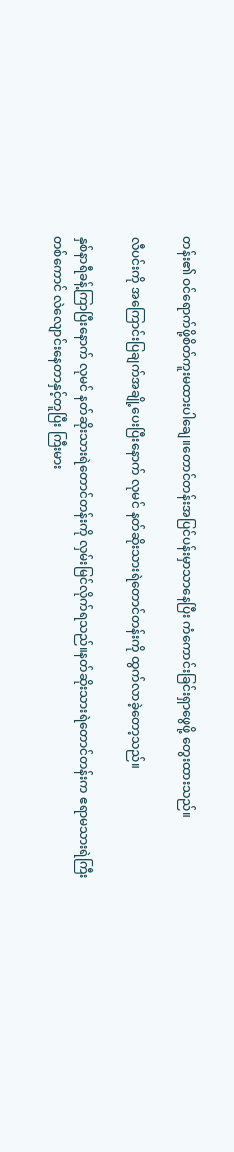တန်း၏ ဝင်ရောက်ဖို့စိတ်ကူးမထားပါချေ။တောင်တန်းအပြင်ပန်းမှာသာနေပြီး ကံကောင်းခြင်းရှာဖွေဖို့ တွေးထားသည်။

လီပင်းကို အကြောင်းပြချက်အချို့ပေးပြီးနောက် လုမင် နတ်ဆိုးသားရဲတောင်တန်းကို ထွက်လာခဲ့တော့သည်။

နှစ်နာရီခန့်ကြာပြီးနောက် လုမင် ‌နတ်ဆိုးသားရဲတောင်တန်းကို လှမ်းမြင်လိုက်ရသည်။နတ်ဆိုးသားရဲတောင်တန်းက ဧရာမသားရဲကြီးတစ်ကောင် လဲလျောင်းနေတာနှင့်တူပြီး ကြီးမား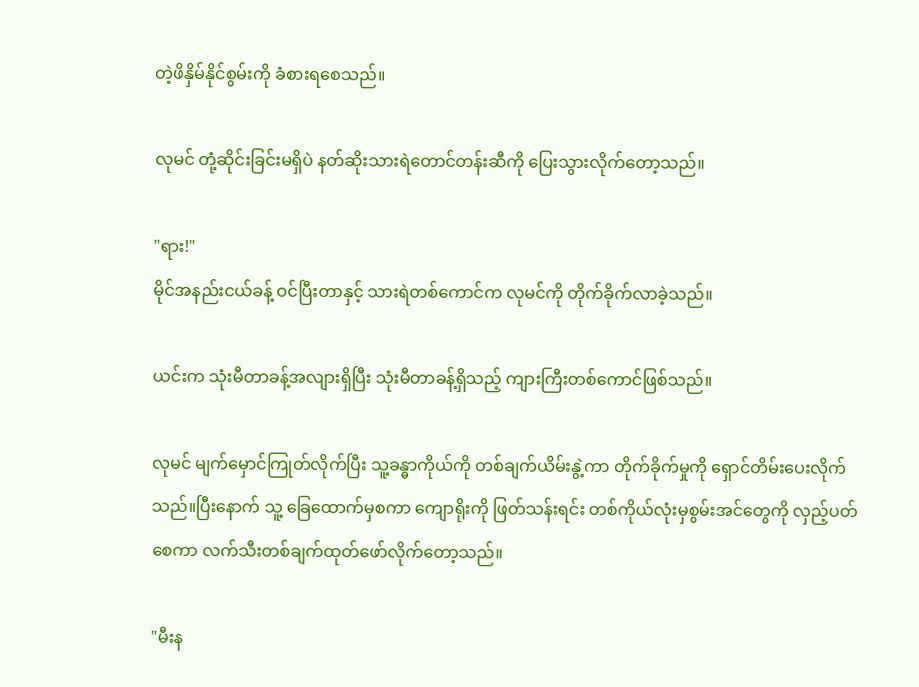တဲ့ဖိနှိမ်နိုင်စွမ်းကို ခံစားရစေသည်။

လုမင် တုံ့ဆိုင်းခြင်းမရှိပဲ နတ်ဆိုးသားရဲတောင်တန်းဆီကို ပြေးသွားလိုက်တော့သည်။

"ရား!"
မိုင်အနည်းငယ်ခန့် ဝင်ပြီးတာနှင့် သားရဲတစ်ကောင်က လုမင်ကို တိုက်ခိုက်လာခဲ့သည်။

ယင်းက သုံးမီတာခန့်အလျားရှိပြီး သုံးမီတာခန့်ရှိသည့် ကျားကြီးတစ်ကောင်ဖြစ်သည်။

လုမင် မျက်မှောင်ကြုတ်လိုက်ပြီး သူ့ခန္ဓာကိုယ်ကို တစ်ချက်ယိမ်းနွဲ့ကာ တိုက်ခိုက်မှုကို ရှောင်တိမ်းပေးလိုက်သည်။ပြီးနောက် သူ့ ခြေထောက်မှစကာ ကျောရိုးကို ဖြတ်သန်းရင်း တစ်ကိုယ်လုံးမှစွမ်းအင်တွေကို လှည့်ပတ်စေကာ လက်သီးတစ်ချက်ထုတ်ဖော်လိုက်တော့သည်။

"မီးန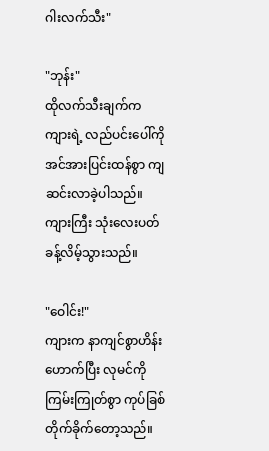ဂါးလက်သီး"

"ဘုန်း"
ထိုလက်သီးချက်က ကျားရဲ့ လည်ပင်းပေါ်ကို အင်အားပြင်းထန်စွာ ကျဆင်းလာခဲ့ပါသည်။ကျားကြီး သုံးလေးပတ်ခန့်လိမ့်သွားသည်။

"ဝေါင်း!"
ကျားက နာကျင်စွာဟိန်းဟောက်ပြီး လုမင်ကို ကြမ်းကြုတ်စွာ ကုပ်ခြစ်တိုက်ခိုက်တော့သည်။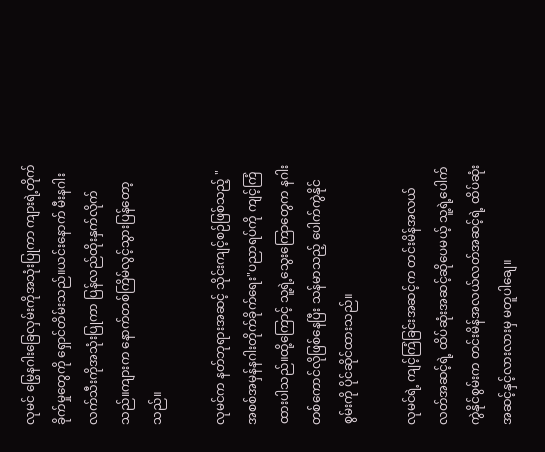လုမင် မြွေနဂါးခြေလှမ်းကိုအသုံးပြုကာ ကျားရဲ့တိုက်ခိုက်မှုတွေကို ရှောင်တိမ်းသည်။ယင်းနောက် မီးနဂါးလက်သီးကိုအသုံးပြုကာ ပြန်လည်ထိုးနှက်လိုက်သည်။ကျားက နောက်တစ်ကြိမ်လွင့်သွားပြန်တော့သည်။

လုမင်က နတ်ဘုရားအဆင့် သိုင်းကျင့်စဉ်ဖြစ်သည့် "အစစ်အမှန်နဂါးတိုက်ခိုက်ရေး"ပညာရပ်ကို ကျင့်ကြံထားပါသည်။ထို့ကြောင့် သူ့ရဲ့သွေးကြောတွေက နဂါးတစ်ကောင်လိုဖြစ်နေပြီး သန်မာသည့် ပေါက်ကွဲနိုင်စွမ်းကို ပိုင်ဆိုင်ထားသည်။

လုမင်ရဲ့ ကျင့်ကြံခြင်းအဆင့်က တင်းမိန်အလယ်လတ်အဆင့်ရဲ့ ထိပ်ဆုံးအဆင့်ဆိုပေမယ့် သူ့ရဲ့ပေါက်ကွဲနိုင်စွမ်းက တင်းမိန်အလယ်လတ်အဆင့်ရဲ့ ထိပ်ဆုံးအဆင့်နှင့်လားလားမှ မတူပါချေ။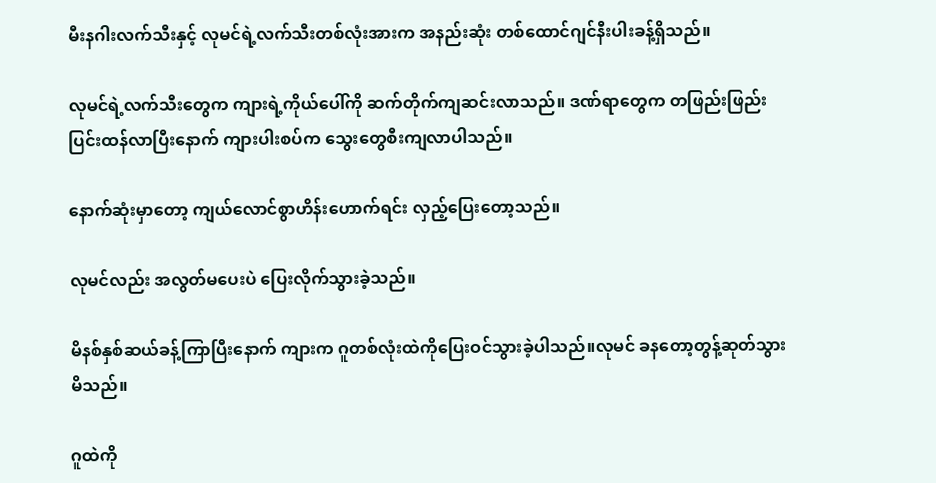မီးနဂါးလက်သီးနှင့် လုမင်ရဲ့လက်သီးတစ်လုံးအားက အနည်းဆုံး တစ်ထောင်ဂျင်နီးပါးခန့်ရှိသည်။

လုမင်ရဲ့လက်သီးတွေက ကျားရဲ့ကိုယ်ပေါ်ကို ဆက်တိုက်ကျဆင်းလာသည်။ ဒဏ်ရာတွေက တဖြည်းဖြည်း ပြင်းထန်လာပြီးနောက် ကျားပါးစပ်က သွေးတွေစီးကျ‌လာပါသည်။

နောက်ဆုံးမှာတော့ ကျယ်လောင်စွာဟိန်းဟောက်ရင်း လှည့်ပြေးတော့သည်။

လုမင်လည်း အလွတ်မပေးပဲ ပြေးလိုက်သွားခဲ့သည်။

မိနစ်နှစ်ဆယ်ခန့်ကြာပြီးနောက် ကျားက ဂူတစ်လုံးထဲကိုပြေးဝင်သွားခဲ့ပါသည်။လုမင် ခနတော့တွန့်ဆုတ်သွားမိသည်။

ဂူထဲကို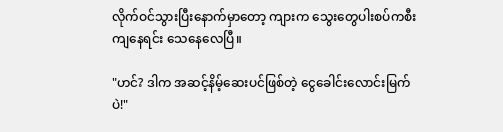လိုက်ဝင်သွားပြီးနောက်မှာတော့ ကျားက သွေးတွေပါးစပ်ကစီးကျနေရင်း သေနေလေပြီ။

"ဟင်? ဒါက အဆင့်နိမ့်ဆေးပင်ဖြစ်တဲ့ ငွေခေါင်းလောင်းမြက်ပဲ!"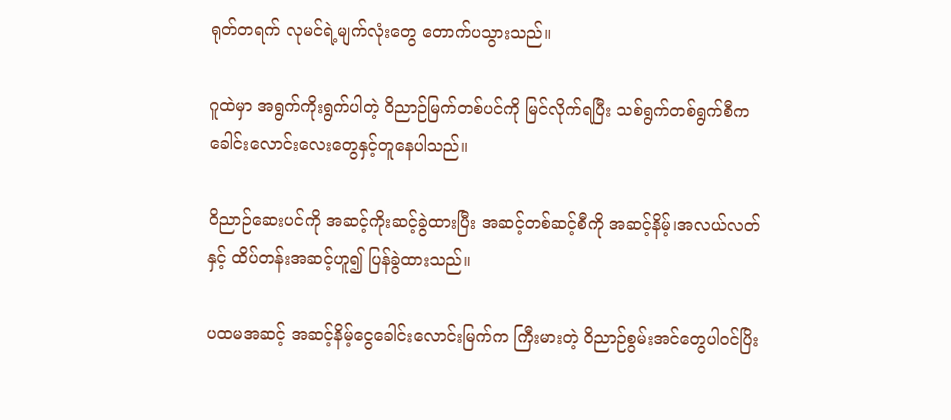ရုတ်တရက် လုမင်ရဲ့မျက်လုံးတွေ တောက်ပသွားသည်။

ဂူထဲမှာ အရွက်ကိုးရွက်ပါတဲ့ ဝိညာဉ်မြက်တစ်ပင်ကို မြင်လိုက်ရပြီး သစ်ရွက်တစ်ရွက်စီက ခေါင်းလောင်းလေးတွေနှင့်တူနေပါသည်။

ဝိညာဉ်ဆေးပင်ကို အဆင့်ကိုးဆင့်ခွဲထားပြီး အဆင့်တစ်ဆင့်စီကို အဆင့်နိမ့်၊အလယ်လတ်နှင့် ထိပ်တန်းအဆင့်ဟူ၍ ပြန်ခွဲထားသည်။

ပထမအဆင့် အဆင့်နိမ့်ငွေခေါင်းလောင်းမြက်က ကြီးမားတဲ့ ဝိညာဉ်စွမ်းအင်တွေပါဝင်ပြိး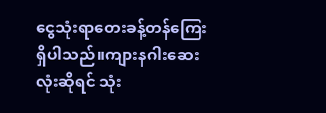ငွေသုံးရာတေးခန့်တန်ကြေးရှိပါသည်။ကျားနဂါးဆေးလုံးဆိုရင် သုံး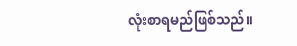လုံးစာရမည်ဖြစ်သည်။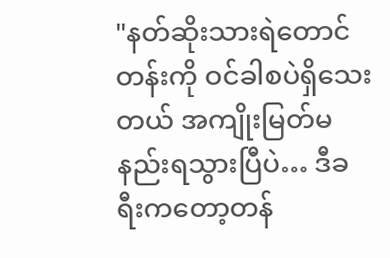"နတ်ဆိုးသားရဲတောင်တန်းကို ဝင်ခါစပဲရှိသေးတယ် အကျိုးမြတ်မနည်းရသွားပြီပဲ… ဒီခရီးကတော့တန်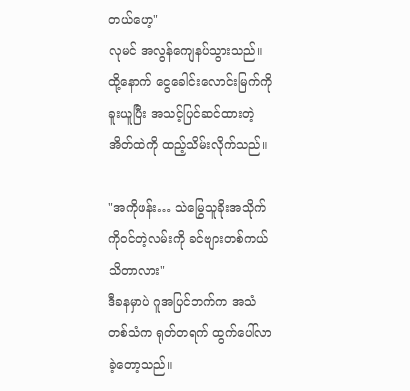တယ်ဟေ့"
လုမင် အလွန်ကျေနပ်သွားသည်။ထို့နောက် ငွေခေါင်းလောင်းမြက်ကိုခူးယူပြီး အသင့်ပြင်ဆင်ထားတဲ့ အိတ်ထဲကို ထည့်သိမ်းလိုက်သည်။

"အကိုဖန်း… သဲမြွေသူခိုးအသိုက်ကိုဝင်တဲ့လမ်းကို ခင်ဗျားတစ်ကယ်သိတာလား"
ဒီခနမှာပဲ ဂူအပြင်ဘက်က အသံတစ်သံက ရုတ်တရက် ထွက်ပေါ်လာခဲ့တော့သည်။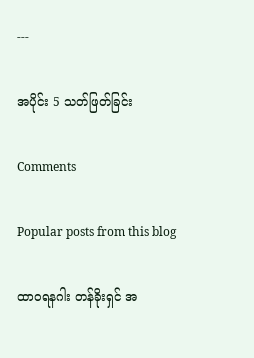---

အပိုင်း 5 သတ်ဖြတ်ခြင်း

Comments

Popular posts from this blog

ထာဝရနဂါး တန်ခိုးရှင် အ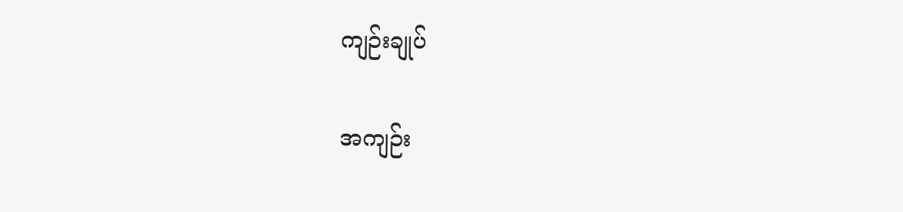ကျဉ်းချုပ်

အကျဉ်း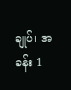ချုပ်၊ အခန်း 1